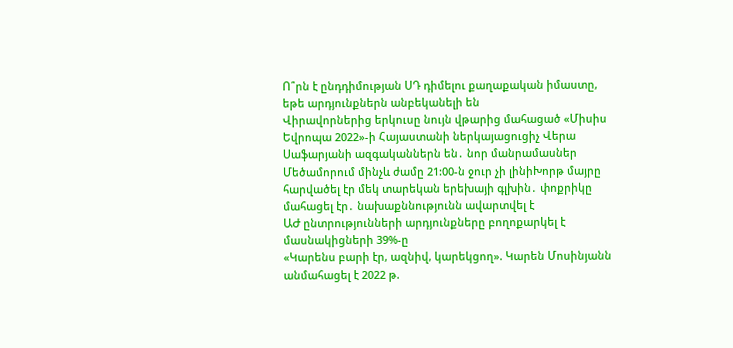Ո՞րն է ընդդիմության ՍԴ դիմելու քաղաքական իմաստը, եթե արդյունքներն անբեկանելի են
Վիրավորներից երկուսը նույն վթարից մահացած «Միսիս Եվրոպա 2022»-ի Հայաստանի ներկայացուցիչ Վերա Սաֆարյանի ազգականներն են․ նոր մանրամասներ
Մեծամորում մինչև ժամը 21:00-ն ջուր չի լինիԽորթ մայրը հարվածել էր մեկ տարեկան երեխայի գլխին․ փոքրիկը մահացել էր․ նախաքննությունն ավարտվել է
ԱԺ ընտրությունների արդյունքները բողոքարկել է մասնակիցների 39%-ը
«Կարենս բարի էր, ազնիվ, կարեկցող». Կարեն Մոսինյանն անմահացել է 2022 թ.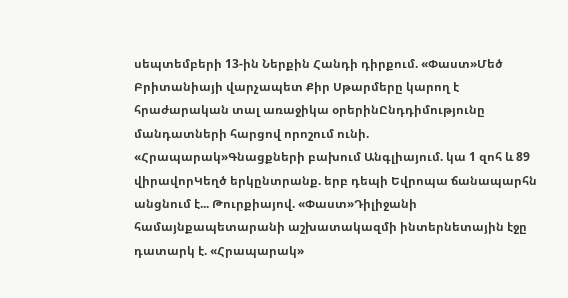սեպտեմբերի 13-ին Ներքին Հանդի դիրքում. «Փաստ»Մեծ Բրիտանիայի վարչապետ Քիր Սթարմերը կարող է հրաժարական տալ առաջիկա օրերինԸնդդիմությունը մանդատների հարցով որոշում ունի. «Հրապարակ»Գնացքների բախում Անգլիայում. կա 1 զոհ և 89 վիրավորԿեղծ երկընտրանք. երբ դեպի Եվրոպա ճանապարհն անցնում է... Թուրքիայով. «Փաստ»Դիլիջանի համայնքապետարանի աշխատակազմի ինտերնետային էջը դատարկ է. «Հրապարակ»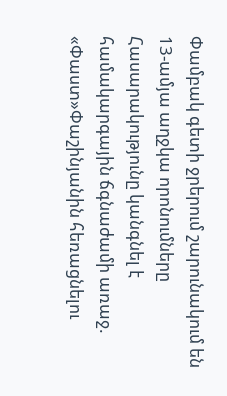Փամբակ գետի ջրերում շարունակում են 13-ամյա աղջկա որոնումները
Հասարակությունը կանգնել է համակարգային ճգնաժամի առաջ. «Փաստ»Փաշինյանին հեռացնելու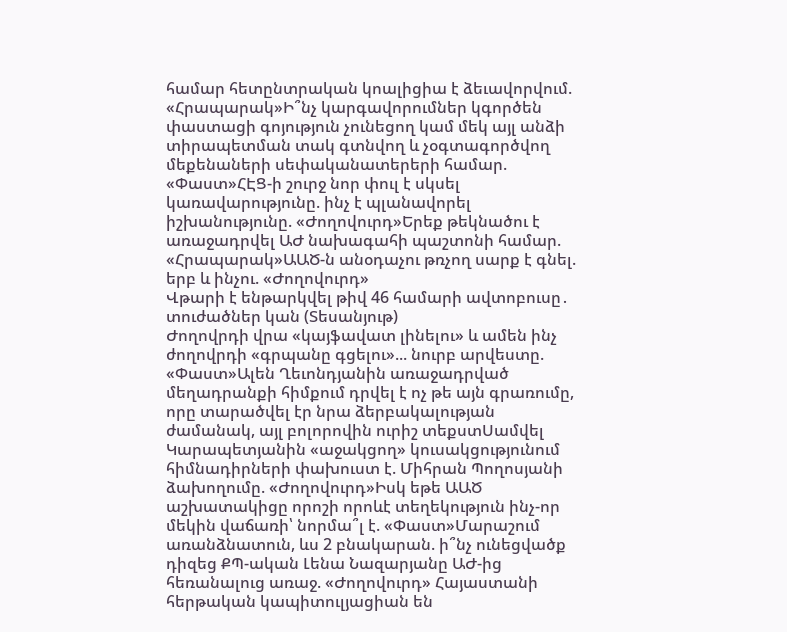համար հետընտրական կոալիցիա է ձեւավորվում. «Հրապարակ»Ի՞նչ կարգավորումներ կգործեն փաստացի գոյություն չունեցող կամ մեկ այլ անձի տիրապետման տակ գտնվող և չօգտագործվող մեքենաների սեփականատերերի համար. «Փաստ»ՀԷՑ-ի շուրջ նոր փուլ է սկսել կառավարությունը. ինչ է պլանավորել իշխանությունը. «Ժողովուրդ»Երեք թեկնածու է առաջադրվել ԱԺ նախագահի պաշտոնի համար. «Հրապարակ»ԱԱԾ-ն անօդաչու թռչող սարք է գնել. երբ և ինչու. «Ժողովուրդ»
Վթարի է ենթարկվել թիվ 46 համարի ավտոբուսը․ տուժածներ կան (Տեսանյութ)
Ժողովրդի վրա «կայֆավատ լինելու» և ամեն ինչ ժողովրդի «գրպանը գցելու»... նուրբ արվեստը. «Փաստ»Ալեն Ղեւոնդյանին առաջադրված մեղադրանքի հիմքում դրվել է ոչ թե այն գրառումը, որը տարածվել էր նրա ձերբակալության ժամանակ, այլ բոլորովին ուրիշ տեքստՍամվել Կարապետյանին «աջակցող» կուսակցությունում հիմնադիրների փախուստ է. Միհրան Պողոսյանի ձախողումը. «Ժողովուրդ»Իսկ եթե ԱԱԾ աշխատակիցը որոշի որոևէ տեղեկություն ինչ-որ մեկին վաճառի՝ նորմա՞լ է. «Փաստ»Մարաշում առանձնատուն, ևս 2 բնակարան. ի՞նչ ունեցվածք դիզեց ՔՊ-ական Լենա Նազարյանը ԱԺ-ից հեռանալուց առաջ. «Ժողովուրդ» Հայաստանի հերթական կապիտուլյացիան են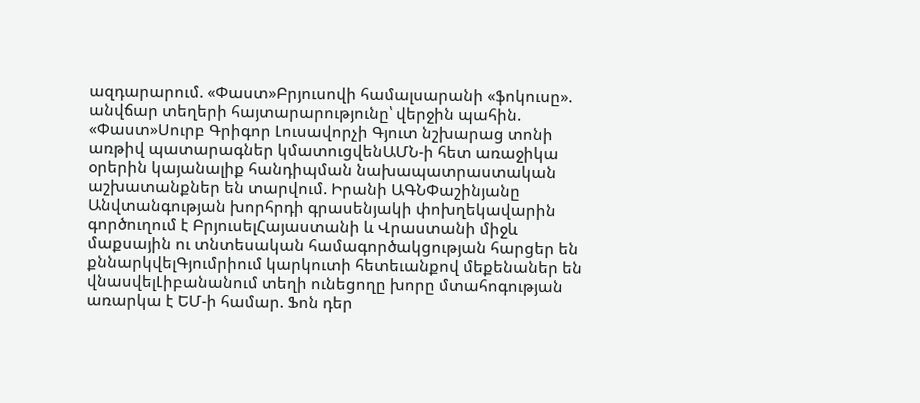ազդարարում. «Փաստ»Բրյուսովի համալսարանի «ֆոկուսը». անվճար տեղերի հայտարարությունը՝ վերջին պահին. «Փաստ»Սուրբ Գրիգոր Լուսավորչի Գյուտ նշխարաց տոնի առթիվ պատարագներ կմատուցվենԱՄՆ-ի հետ առաջիկա օրերին կայանալիք հանդիպման նախապատրաստական աշխատանքներ են տարվում. Իրանի ԱԳՆՓաշինյանը Անվտանգության խորհրդի գրասենյակի փոխղեկավարին գործուղում է ԲրյուսելՀայաստանի և Վրաստանի միջև մաքսային ու տնտեսական համագործակցության հարցեր են քննարկվելԳյումրիում կարկուտի հետեւանքով մեքենաներ են վնասվելԼիբանանում տեղի ունեցողը խորը մտահոգության առարկա է ԵՄ-ի համար. Ֆոն դեր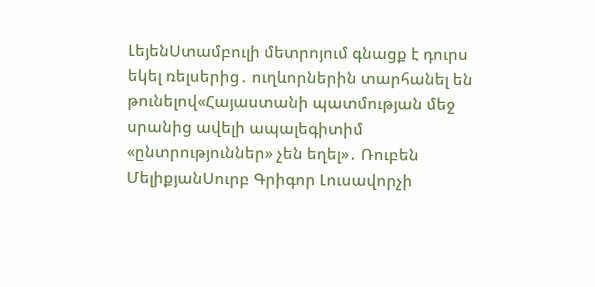ԼեյենՍտամբուլի մետրոյում գնացք է դուրս եկել ռելսերից․ ուղևորներին տարհանել են թունելով«Հայաստանի պատմության մեջ սրանից ավելի ապալեգիտիմ «ընտրություններ» չեն եղել»․ Ռուբեն ՄելիքյանՍուրբ Գրիգոր Լուսավորչի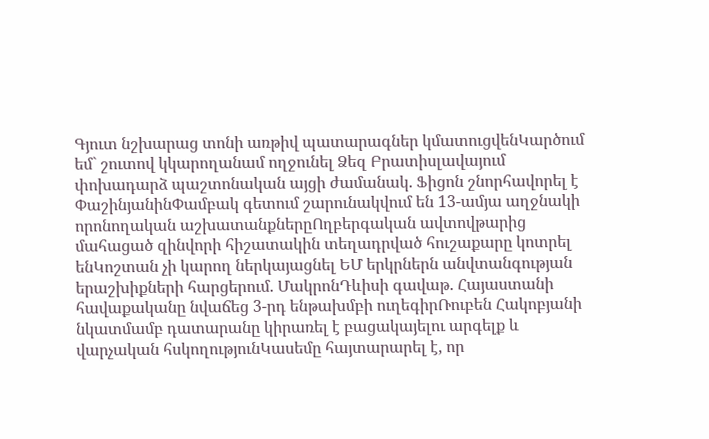Գյուտ նշխարաց տոնի առթիվ պատարագներ կմատուցվենԿարծում եմ` շուտով կկարողանամ ողջունել Ձեզ Բրատիսլավայում փոխադարձ պաշտոնական այցի ժամանակ. Ֆիցոն շնորհավորել է ՓաշինյանինՓամբակ գետում շարունակվում են 13-ամյա աղջնակի որոնողական աշխատանքներըՈղբերգական ավտովթարից մահացած զինվորի հիշատակին տեղադրված հուշաքարը կոտրել ենԿոշտան չի կարող ներկայացնել ԵՄ երկրներն անվտանգության երաշխիքների հարցերում. ՄակրոնԴևիսի գավաթ. Հայաստանի հավաքականը նվաճեց 3-րդ ենթախմբի ուղեգիրՌուբեն Հակոբյանի նկատմամբ դատարանը կիրառել է բացակայելու արգելք և վարչական հսկողությունԿասեմը հայտարարել է, որ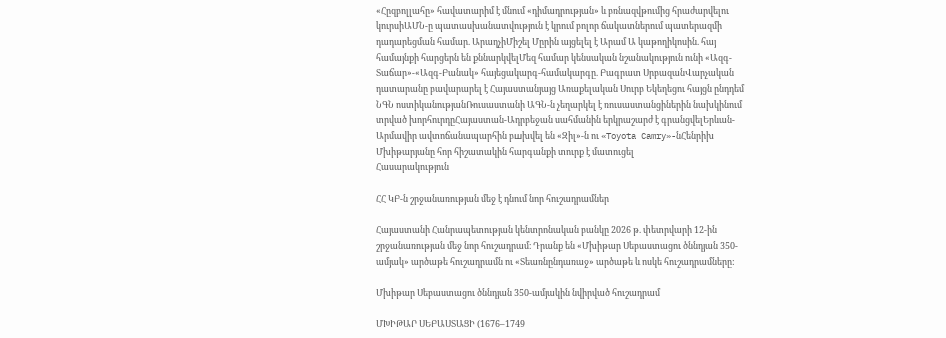«Հըզբոլլահը» հավատարիմ է մնում «դիմադրության» և բռնազվթումից հրաժարվելու կուրսիԱՄՆ-ը պատասխանատվություն է կրում բոլոր ճակատներում պատերազմի դադարեցման համար. ԱրաղչիՄիշել Մըրին այցելել է Արամ Ա կաթողիկոսին. հայ համայնքի հարցերն են քննարկվելՄեզ համար կենսական նշանակություն ունի «Ազգ-Տաճար»-«Ազգ-Բանակ» հայեցակարգ-համակարգը. Բագրատ ՍրբազանՎարչական դատարանը բավարարել է Հայաստանյայց Առաքելական Սուրբ Եկեղեցու հայցն ընդդեմ ՆԳՆ ոստիկանությանՌուսաստանի ԱԳՆ-ն չեղարկել է ռուսաստանցիներին նախկինում տրված խորհուրդըՀայաստան-Ադրբեջան սահմանին երկրաշարժ է գրանցվելԵրևան-Արմավիր ավտոճանապարհին բшխվել են «Զիլ»-ն ու «Toyota Camry»-նՀենրիխ Մխիթարյանը հոր հիշատակին հարգանքի տուրք է մատուցել
Հասարակություն

ՀՀ ԿԲ-ն շրջանառության մեջ է դնում նոր հուշադրամներ

Հայաստանի Հանրապետության կենտրոնական բանկը 2026 թ. փետրվարի 12-ին շրջանառության մեջ նոր հուշադրամ։ Դրանք են «Մխիթար Սեբաստացու ծննդյան 350-ամյակ» արծաթե հուշադրամն ու «Տեառնընդառաջ» արծաթե և ոսկե հուշադրամները:

Մխիթար Սեբաստացու ծննդյան 350-ամյակին նվիրված հուշադրամ

ՄԽԻԹԱՐ ՍԵԲԱՍՏԱՑԻ (1676–1749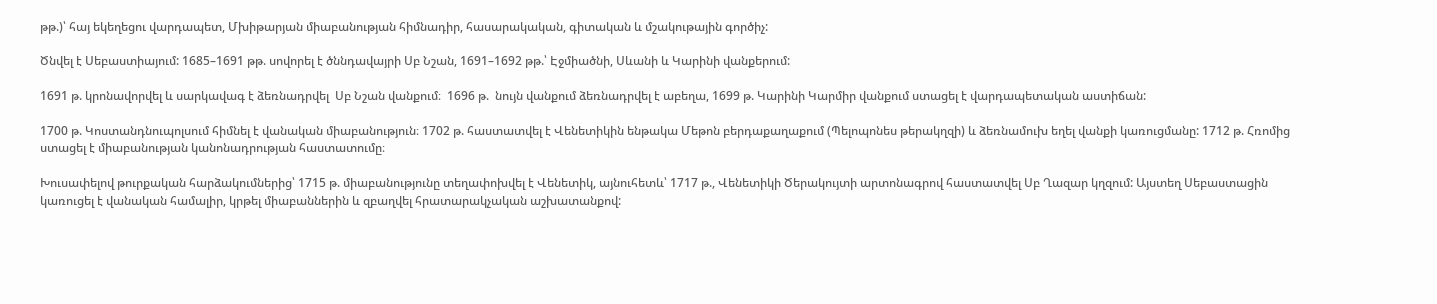թթ.)՝ հայ եկեղեցու վարդապետ, Մխիթարյան միաբանության հիմնադիր, հասարակական, գիտական և մշակութային գործիչ:

Ծնվել է Սեբաստիայում: 1685–1691 թթ. սովորել է ծննդավայրի Սբ Նշան, 1691–1692 թթ.՝ Էջմիածնի, Սևանի և Կարինի վանքերում:

1691 թ. կրոնավորվել և սարկավագ է ձեռնադրվել  Սբ Նշան վանքում։  1696 թ.  նույն վանքում ձեռնադրվել է աբեղա, 1699 թ. Կարինի Կարմիր վանքում ստացել է վարդապետական աստիճան:

1700 թ. Կոստանդնուպոլսում հիմնել է վանական միաբանություն։ 1702 թ. հաստատվել է Վենետիկին ենթակա Մեթոն բերդաքաղաքում (Պելոպոնես թերակղզի) և ձեռնամուխ եղել վանքի կառուցմանը: 1712 թ. Հռոմից ստացել է միաբանության կանոնադրության հաստատումը։

Խուսափելով թուրքական հարձակումներից՝ 1715 թ. միաբանությունը տեղափոխվել է Վենետիկ, այնուհետև՝ 1717 թ., Վենետիկի Ծերակույտի արտոնագրով հաստատվել Սբ Ղազար կղզում: Այստեղ Սեբաստացին կառուցել է վանական համալիր, կրթել միաբաններին և զբաղվել հրատարակչական աշխատանքով: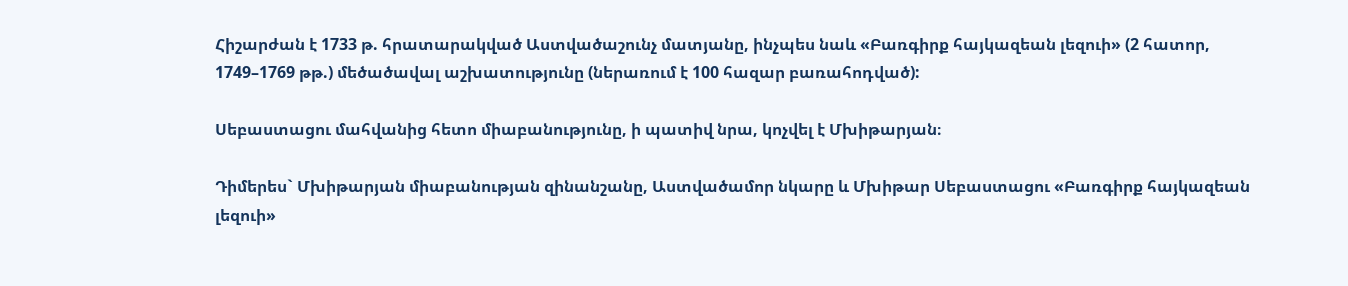Հիշարժան է 1733 թ. հրատարակված Աստվածաշունչ մատյանը, ինչպես նաև «Բառգիրք հայկազեան լեզուի» (2 հատոր, 1749–1769 թթ.) մեծածավալ աշխատությունը (ներառում է 100 հազար բառահոդված):

Սեբաստացու մահվանից հետո միաբանությունը, ի պատիվ նրա, կոչվել է Մխիթարյան։

Դիմերես` Մխիթարյան միաբանության զինանշանը, Աստվածամոր նկարը և Մխիթար Սեբաստացու «Բառգիրք հայկազեան լեզուի»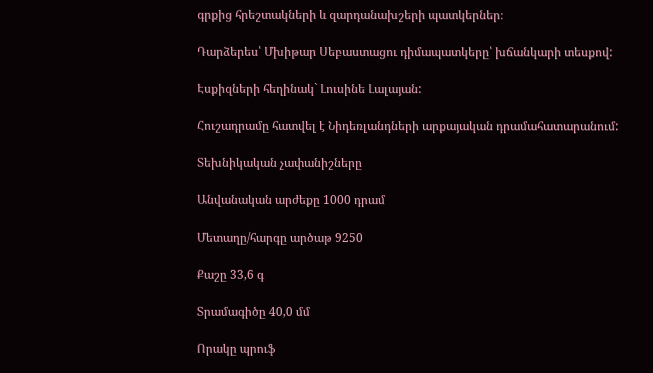գրքից հրեշտակների և զարդանախշերի պատկերներ։

Դարձերես՝ Մխիթար Սեբաստացու դիմապատկերը՝ խճանկարի տեսքով:

Էսքիզների հեղինակ` Լուսինե Լալայան:

Հուշադրամը հատվել է Նիդեռլանդների արքայական դրամահատարանում:

Տեխնիկական չափանիշները

Անվանական արժեքը 1000 դրամ

Մետաղը/հարգը արծաթ 9250

Քաշը 33,6 գ

Տրամագիծը 40,0 մմ

Որակը պրուֆ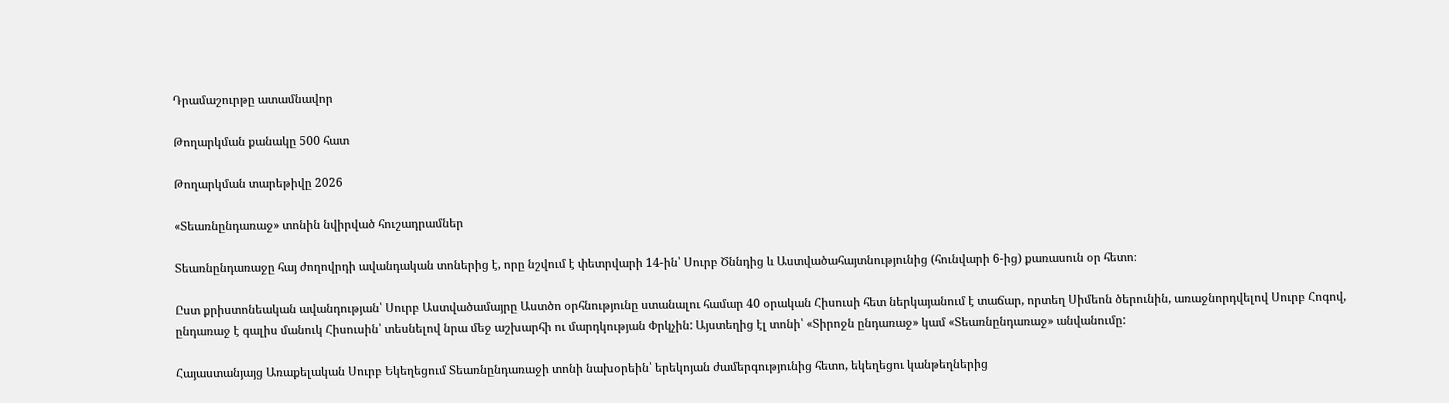Դրամաշուրթը ատամնավոր

Թողարկման քանակը 500 հատ

Թողարկման տարեթիվը 2026

«Տեառնընդառաջ» տոնին նվիրված հուշադրամներ

Տեառնընդառաջը հայ ժողովրդի ավանդական տոներից է, որը նշվում է փետրվարի 14-ին՝ Սուրբ Ծննդից և Աստվածահայտնությունից (հունվարի 6-ից) քառասուն օր հետո։

Ըստ քրիստոնեական ավանդության՝ Սուրբ Աստվածամայրը Աստծո օրհնությունը ստանալու համար 40 օրական Հիսուսի հետ ներկայանում է տաճար, որտեղ Սիմեոն ծերունին, առաջնորդվելով Սուրբ Հոգով, ընդառաջ է գալիս մանուկ Հիսուսին՝ տեսնելով նրա մեջ աշխարհի ու մարդկության Փրկչին: Այստեղից էլ տոնի՝ «Տիրոջն ընդառաջ» կամ «Տեառնընդառաջ» անվանումը:

Հայաստանյայց Առաքելական Սուրբ Եկեղեցում Տեառնընդառաջի տոնի նախօրեին՝ երեկոյան ժամերգությունից հետո, եկեղեցու կանթեղներից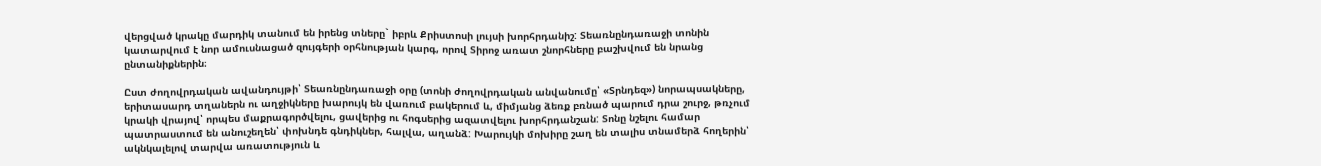վերցված կրակը մարդիկ տանում են իրենց տները` իբրև Քրիստոսի լույսի խորհրդանիշ: Տեառնընդառաջի տոնին կատարվում է նոր ամուսնացած զույգերի օրհնության կարգ, որով Տիրոջ առատ շնորհները բաշխվում են նրանց ընտանիքներին։

Ըստ ժողովրդական ավանդույթի՝ Տեառնընդառաջի օրը (տոնի ժողովրդական անվանումը՝ «Տրնդեզ») նորապսակները, երիտասարդ տղաներն ու աղջիկները խարույկ են վառում բակերում և, միմյանց ձեռք բռնած պարում դրա շուրջ, թռչում կրակի վրայով՝ որպես մաքրագործվելու, ցավերից ու հոգսերից ազատվելու խորհրդանշան: Տոնը նշելու համար պատրաստում են անուշեղեն՝ փոխնդե գնդիկներ, հալվա, աղանձ: Խարույկի մոխիրը շաղ են տալիս տնամերձ հողերին՝ ակնկալելով տարվա առատություն և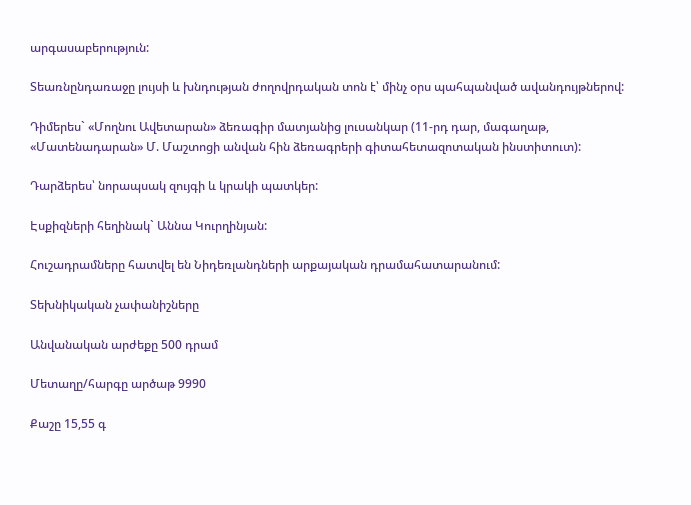արգասաբերություն:

Տեառնընդառաջը լույսի և խնդության ժողովրդական տոն է՝ մինչ օրս պահպանված ավանդույթներով:

Դիմերես` «Մողնու Ավետարան» ձեռագիր մատյանից լուսանկար (11-րդ դար, մագաղաթ, «Մատենադարան» Մ. Մաշտոցի անվան հին ձեռագրերի գիտահետազոտական ինստիտուտ):

Դարձերես՝ նորապսակ զույգի և կրակի պատկեր:

Էսքիզների հեղինակ` Աննա Կուրղինյան:

Հուշադրամները հատվել են Նիդեռլանդների արքայական դրամահատարանում:

Տեխնիկական չափանիշները

Անվանական արժեքը 500 դրամ

Մետաղը/հարգը արծաթ 9990

Քաշը 15,55 գ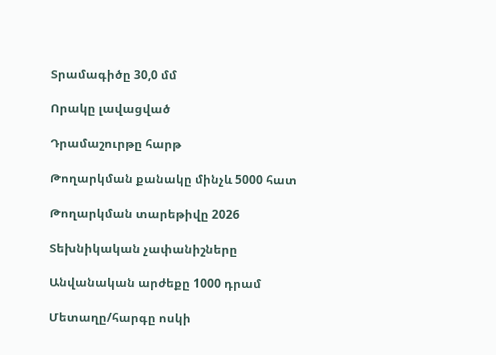Տրամագիծը 30,0 մմ

Որակը լավացված

Դրամաշուրթը հարթ

Թողարկման քանակը մինչև 5000 հատ

Թողարկման տարեթիվը 2026

Տեխնիկական չափանիշները

Անվանական արժեքը 1000 դրամ

Մետաղը/հարգը ոսկի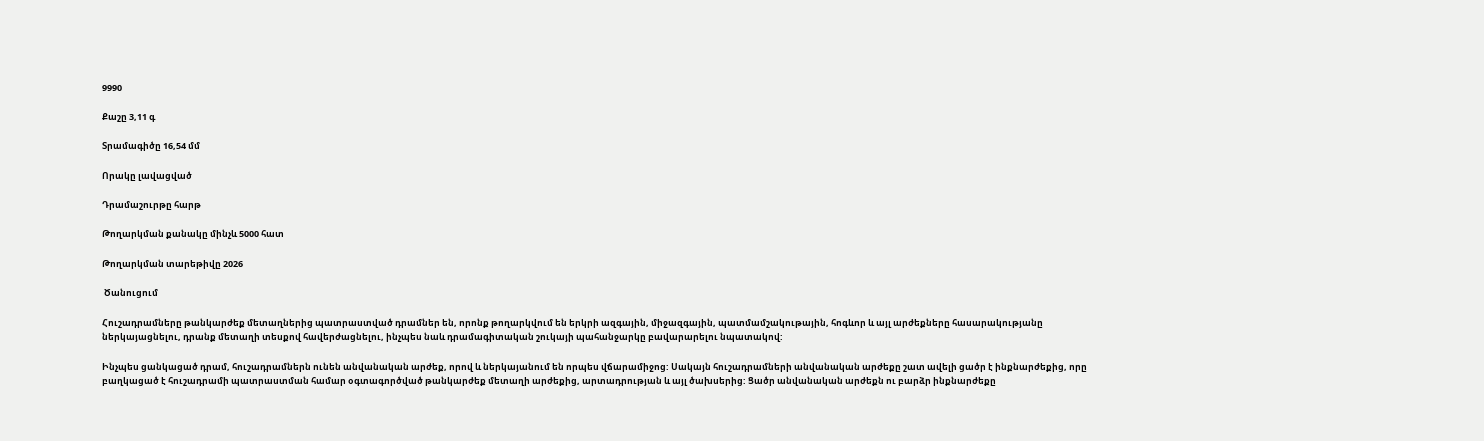9990

Քաշը 3,11 գ

Տրամագիծը 16,54 մմ

Որակը լավացված

Դրամաշուրթը հարթ

Թողարկման քանակը մինչև 5000 հատ

Թողարկման տարեթիվը 2026

 Ծանուցում

Հուշադրամները թանկարժեք մետաղներից պատրաստված դրամներ են, որոնք թողարկվում են երկրի ազգային, միջազգային, պատմամշակութային, հոգևոր և այլ արժեքները հասարակությանը ներկայացնելու, դրանք մետաղի տեսքով հավերժացնելու, ինչպես նաև դրամագիտական շուկայի պահանջարկը բավարարելու նպատակով:

Ինչպես ցանկացած դրամ, հուշադրամներն ունեն անվանական արժեք, որով և ներկայանում են որպես վճարամիջոց: Սակայն հուշադրամների անվանական արժեքը շատ ավելի ցածր է ինքնարժեքից, որը բաղկացած է հուշադրամի պատրաստման համար օգտագործված թանկարժեք մետաղի արժեքից, արտադրության և այլ ծախսերից: Ցածր անվանական արժեքն ու բարձր ինքնարժեքը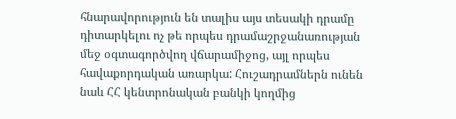հնարավորություն են տալիս այս տեսակի դրամը դիտարկելու ոչ թե որպես դրամաշրջանառության մեջ օգտագործվող վճարամիջոց, այլ որպես հավաքորդական առարկա: Հուշադրամներն ունեն նաև ՀՀ կենտրոնական բանկի կողմից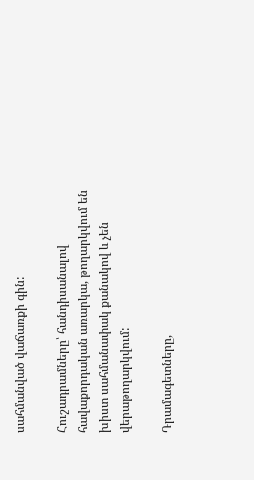սահմանված վաճառքի գին:

Հուշադրամները՝ հանդիսանալով հավաքորդական առարկա, թողարկվում են խիստ սահմանափակ քանակով և չեն վերաթողարկվում:

Դրամագետները,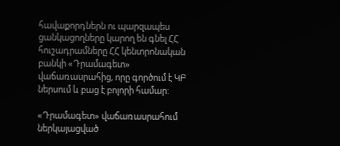հավաքորդներն ու պարզապես ցանկացողները կարող են գնել ՀՀ հուշադրամները ՀՀ կենտրոնական բանկի «Դրամագետ» վաճառասրահից, որը գործում է ԿԲ ներսում և բաց է բոլորի համար:

«Դրամագետ» վաճառասրահում ներկայացված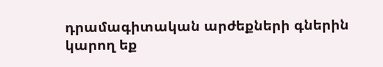դրամագիտական արժեքների գներին կարող եք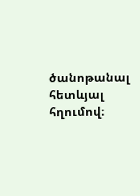ծանոթանալ հետևյալ հղումով։